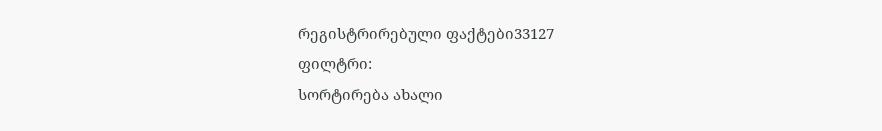რეგისტრირებული ფაქტები33127
ფილტრი:
სორტირება ახალი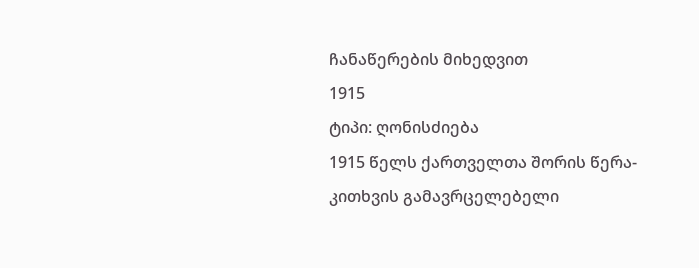ჩანაწერების მიხედვით
1915
ტიპი: ღონისძიება
1915 წელს ქართველთა შორის წერა-კითხვის გამავრცელებელი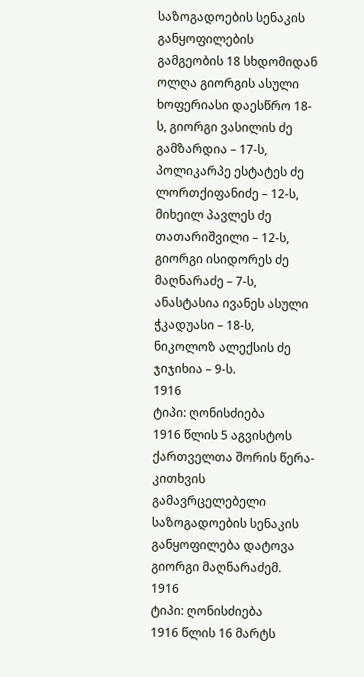საზოგადოების სენაკის განყოფილების გამგეობის 18 სხდომიდან ოლღა გიორგის ასული ხოფერიასი დაესწრო 18-ს, გიორგი ვასილის ძე გამზარდია – 17-ს, პოლიკარპე ესტატეს ძე ლორთქიფანიძე – 12-ს, მიხეილ პავლეს ძე თათარიშვილი – 12-ს, გიორგი ისიდორეს ძე მაღნარაძე – 7-ს, ანასტასია ივანეს ასული ჭკადუასი – 18-ს, ნიკოლოზ ალექსის ძე ჯიჯიხია – 9-ს.
1916
ტიპი: ღონისძიება
1916 წლის 5 აგვისტოს ქართველთა შორის წერა-კითხვის გამავრცელებელი საზოგადოების სენაკის განყოფილება დატოვა გიორგი მაღნარაძემ.
1916
ტიპი: ღონისძიება
1916 წლის 16 მარტს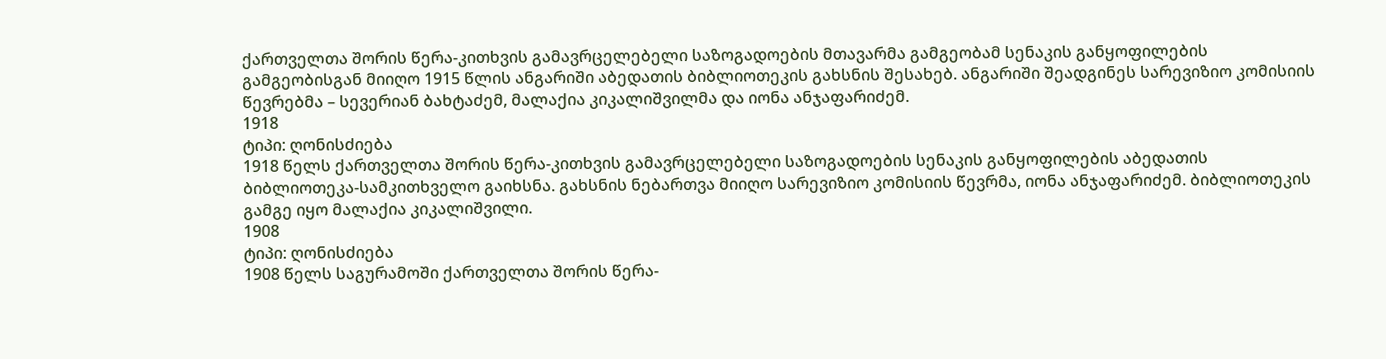ქართველთა შორის წერა-კითხვის გამავრცელებელი საზოგადოების მთავარმა გამგეობამ სენაკის განყოფილების გამგეობისგან მიიღო 1915 წლის ანგარიში აბედათის ბიბლიოთეკის გახსნის შესახებ. ანგარიში შეადგინეს სარევიზიო კომისიის წევრებმა – სევერიან ბახტაძემ, მალაქია კიკალიშვილმა და იონა ანჯაფარიძემ.
1918
ტიპი: ღონისძიება
1918 წელს ქართველთა შორის წერა-კითხვის გამავრცელებელი საზოგადოების სენაკის განყოფილების აბედათის ბიბლიოთეკა-სამკითხველო გაიხსნა. გახსნის ნებართვა მიიღო სარევიზიო კომისიის წევრმა, იონა ანჯაფარიძემ. ბიბლიოთეკის გამგე იყო მალაქია კიკალიშვილი.
1908
ტიპი: ღონისძიება
1908 წელს საგურამოში ქართველთა შორის წერა-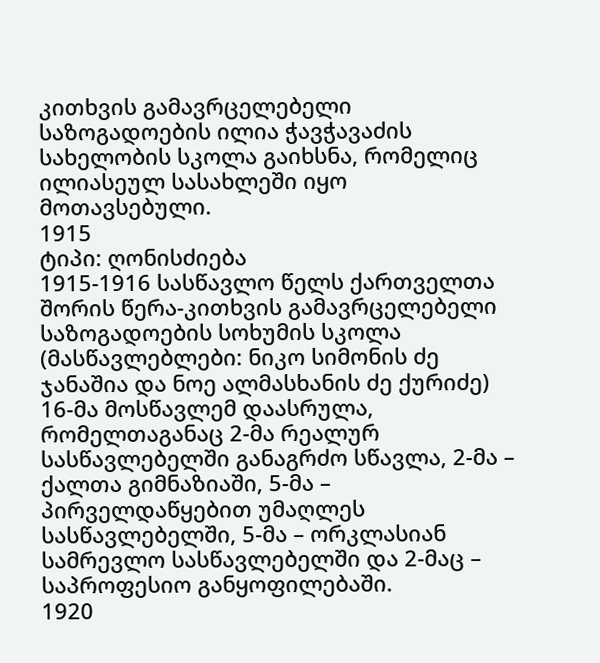კითხვის გამავრცელებელი საზოგადოების ილია ჭავჭავაძის სახელობის სკოლა გაიხსნა, რომელიც ილიასეულ სასახლეში იყო მოთავსებული.
1915
ტიპი: ღონისძიება
1915-1916 სასწავლო წელს ქართველთა შორის წერა-კითხვის გამავრცელებელი საზოგადოების სოხუმის სკოლა (მასწავლებლები: ნიკო სიმონის ძე ჯანაშია და ნოე ალმასხანის ძე ქურიძე) 16-მა მოსწავლემ დაასრულა, რომელთაგანაც 2-მა რეალურ სასწავლებელში განაგრძო სწავლა, 2-მა – ქალთა გიმნაზიაში, 5-მა – პირველდაწყებით უმაღლეს სასწავლებელში, 5-მა – ორკლასიან სამრევლო სასწავლებელში და 2-მაც – საპროფესიო განყოფილებაში.
1920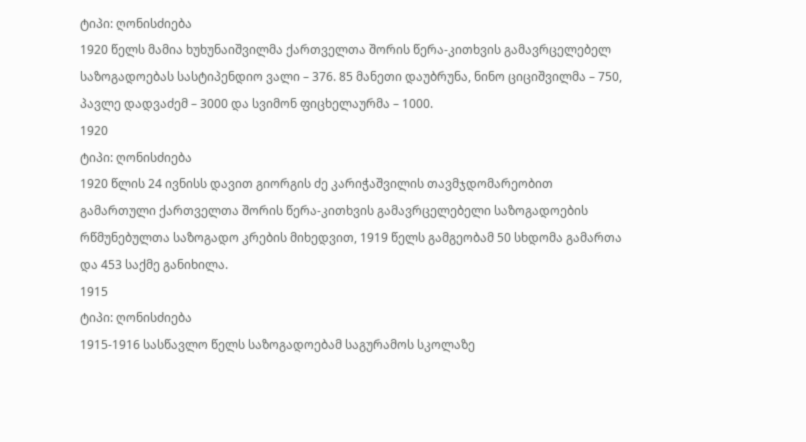ტიპი: ღონისძიება
1920 წელს მამია ხუხუნაიშვილმა ქართველთა შორის წერა-კითხვის გამავრცელებელ საზოგადოებას სასტიპენდიო ვალი – 376. 85 მანეთი დაუბრუნა, ნინო ციციშვილმა – 750, პავლე დადვაძემ – 3000 და სვიმონ ფიცხელაურმა – 1000.
1920
ტიპი: ღონისძიება
1920 წლის 24 ივნისს დავით გიორგის ძე კარიჭაშვილის თავმჯდომარეობით გამართული ქართველთა შორის წერა-კითხვის გამავრცელებელი საზოგადოების რწმუნებულთა საზოგადო კრების მიხედვით, 1919 წელს გამგეობამ 50 სხდომა გამართა და 453 საქმე განიხილა.
1915
ტიპი: ღონისძიება
1915-1916 სასწავლო წელს საზოგადოებამ საგურამოს სკოლაზე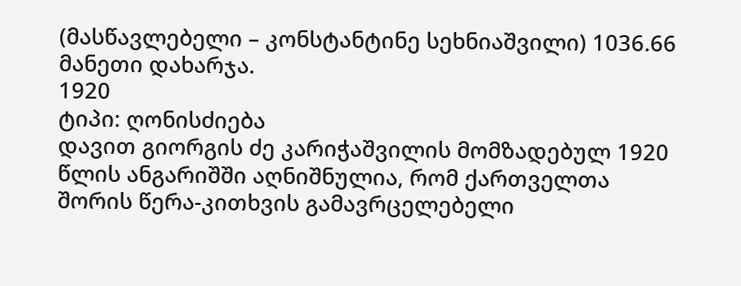(მასწავლებელი – კონსტანტინე სეხნიაშვილი) 1036.66 მანეთი დახარჯა.
1920
ტიპი: ღონისძიება
დავით გიორგის ძე კარიჭაშვილის მომზადებულ 1920 წლის ანგარიშში აღნიშნულია, რომ ქართველთა შორის წერა-კითხვის გამავრცელებელი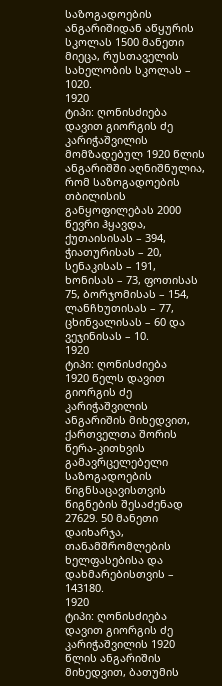საზოგადოების ანგარიშიდან აწყურის სკოლას 1500 მანეთი მიეცა, რუსთაველის სახელობის სკოლას – 1020.
1920
ტიპი: ღონისძიება
დავით გიორგის ძე კარიჭაშვილის მომზადებულ 1920 წლის ანგარიშში აღნიშნულია, რომ საზოგადოების თბილისის განყოფილებას 2000 წევრი ჰყავდა, ქუთაისისას – 394, ჭიათურისას – 20, სენაკისას – 191, ხონისას – 73, ფოთისას 75, ბორჯომისას – 154, ლანჩხუთისას – 77, ცხინვალისას – 60 და ვეჯინისას – 10.
1920
ტიპი: ღონისძიება
1920 წელს დავით გიორგის ძე კარიჭაშვილის ანგარიშის მიხედვით, ქართველთა შორის წერა-კითხვის გამავრცელებელი საზოგადოების წიგნსაცავისთვის წიგნების შესაძენად 27629. 50 მანეთი დაიხარჯა, თანამშრომლების ხელფასებისა და დახმარებისთვის – 143180.
1920
ტიპი: ღონისძიება
დავით გიორგის ძე კარიჭაშვილის 1920 წლის ანგარიშის მიხედვით, ბათუმის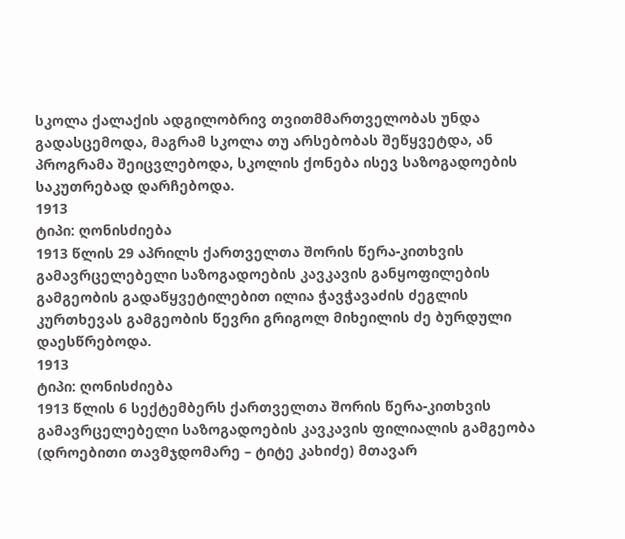სკოლა ქალაქის ადგილობრივ თვითმმართველობას უნდა გადასცემოდა, მაგრამ სკოლა თუ არსებობას შეწყვეტდა, ან პროგრამა შეიცვლებოდა, სკოლის ქონება ისევ საზოგადოების საკუთრებად დარჩებოდა.
1913
ტიპი: ღონისძიება
1913 წლის 29 აპრილს ქართველთა შორის წერა-კითხვის გამავრცელებელი საზოგადოების კავკავის განყოფილების გამგეობის გადაწყვეტილებით ილია ჭავჭავაძის ძეგლის კურთხევას გამგეობის წევრი გრიგოლ მიხეილის ძე ბურდული დაესწრებოდა.
1913
ტიპი: ღონისძიება
1913 წლის 6 სექტემბერს ქართველთა შორის წერა-კითხვის გამავრცელებელი საზოგადოების კავკავის ფილიალის გამგეობა (დროებითი თავმჯდომარე – ტიტე კახიძე) მთავარ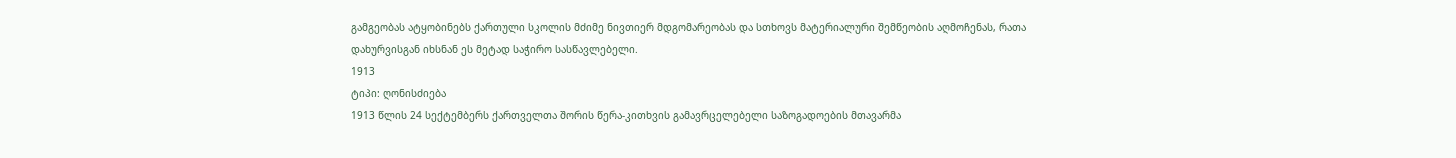გამგეობას ატყობინებს ქართული სკოლის მძიმე ნივთიერ მდგომარეობას და სთხოვს მატერიალური შემწეობის აღმოჩენას, რათა დახურვისგან იხსნან ეს მეტად საჭირო სასწავლებელი.
1913
ტიპი: ღონისძიება
1913 წლის 24 სექტემბერს ქართველთა შორის წერა-კითხვის გამავრცელებელი საზოგადოების მთავარმა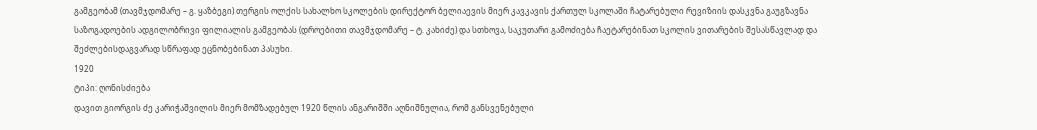გამგეობამ (თავმჯდომარე – გ. ყაზბეგი) თერგის ოლქის სახალხო სკოლების დირექტორ ბელიაევის მიერ კავკავის ქართულ სკოლაში ჩატარებული რევიზიის დასკვნა გაუგზავნა საზოგადოების ადგილობრივი ფილიალის გამგეობას (დროებითი თავმჯდომარე – ტ. კახიძე) და სთხოვა, საკუთარი გამოძიება ჩაეტარებინათ სკოლის ვითარების შესასწავლად და შეძლებისდაგვარად სწრაფად ეცნობებინათ პასუხი.
1920
ტიპი: ღონისძიება
დავით გიორგის ძე კარიჭაშვილის მიერ მომზადებულ 1920 წლის ანგარიშში აღნიშნულია, რომ განსვენებული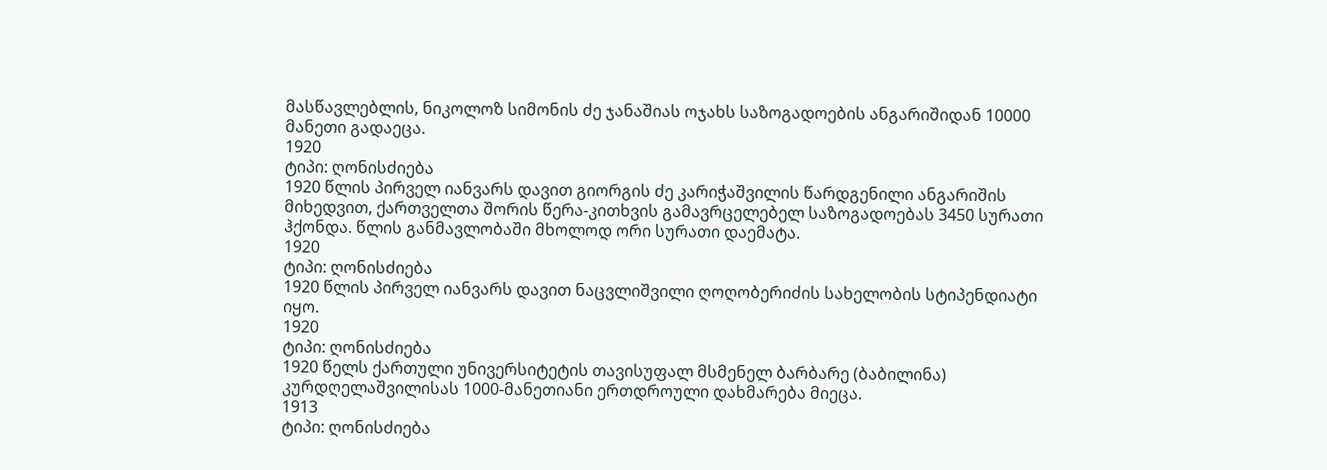მასწავლებლის, ნიკოლოზ სიმონის ძე ჯანაშიას ოჯახს საზოგადოების ანგარიშიდან 10000 მანეთი გადაეცა.
1920
ტიპი: ღონისძიება
1920 წლის პირველ იანვარს დავით გიორგის ძე კარიჭაშვილის წარდგენილი ანგარიშის მიხედვით, ქართველთა შორის წერა-კითხვის გამავრცელებელ საზოგადოებას 3450 სურათი ჰქონდა. წლის განმავლობაში მხოლოდ ორი სურათი დაემატა.
1920
ტიპი: ღონისძიება
1920 წლის პირველ იანვარს დავით ნაცვლიშვილი ღოღობერიძის სახელობის სტიპენდიატი იყო.
1920
ტიპი: ღონისძიება
1920 წელს ქართული უნივერსიტეტის თავისუფალ მსმენელ ბარბარე (ბაბილინა) კურდღელაშვილისას 1000-მანეთიანი ერთდროული დახმარება მიეცა.
1913
ტიპი: ღონისძიება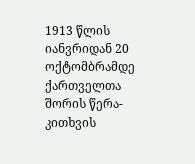1913 წლის იანვრიდან 20 ოქტომბრამდე ქართველთა შორის წერა-კითხვის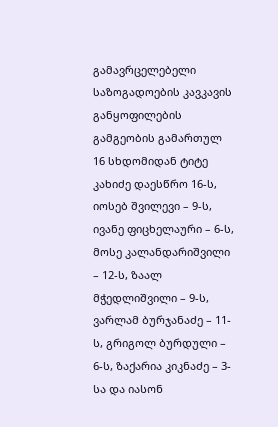გამავრცელებელი საზოგადოების კავკავის განყოფილების გამგეობის გამართულ 16 სხდომიდან ტიტე კახიძე დაესწრო 16-ს, იოსებ შვილევი – 9-ს, ივანე ფიცხელაური – 6-ს, მოსე კალანდარიშვილი – 12-ს, ზაალ მჭედლიშვილი – 9-ს, ვარლამ ბურჯანაძე – 11-ს, გრიგოლ ბურდული – 6-ს, ზაქარია კიკნაძე – 3-სა და იასონ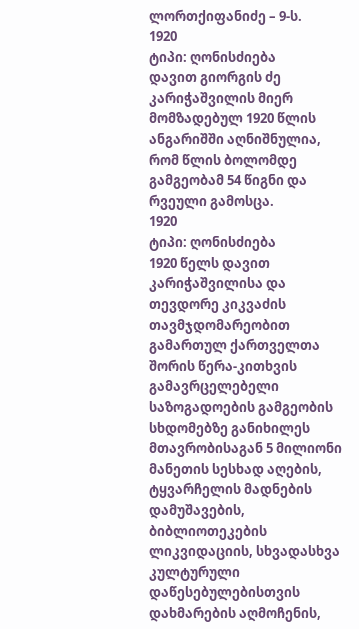ლორთქიფანიძე – 9-ს.
1920
ტიპი: ღონისძიება
დავით გიორგის ძე კარიჭაშვილის მიერ მომზადებულ 1920 წლის ანგარიშში აღნიშნულია, რომ წლის ბოლომდე გამგეობამ 54 წიგნი და რვეული გამოსცა.
1920
ტიპი: ღონისძიება
1920 წელს დავით კარიჭაშვილისა და თევდორე კიკვაძის თავმჯდომარეობით გამართულ ქართველთა შორის წერა-კითხვის გამავრცელებელი საზოგადოების გამგეობის სხდომებზე განიხილეს მთავრობისაგან 5 მილიონი მანეთის სესხად აღების, ტყვარჩელის მადნების დამუშავების, ბიბლიოთეკების ლიკვიდაციის, სხვადასხვა კულტურული დაწესებულებისთვის დახმარების აღმოჩენის,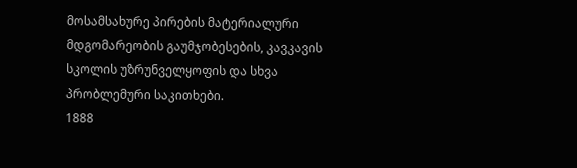მოსამსახურე პირების მატერიალური მდგომარეობის გაუმჯობესების, კავკავის სკოლის უზრუნველყოფის და სხვა პრობლემური საკითხები.
1888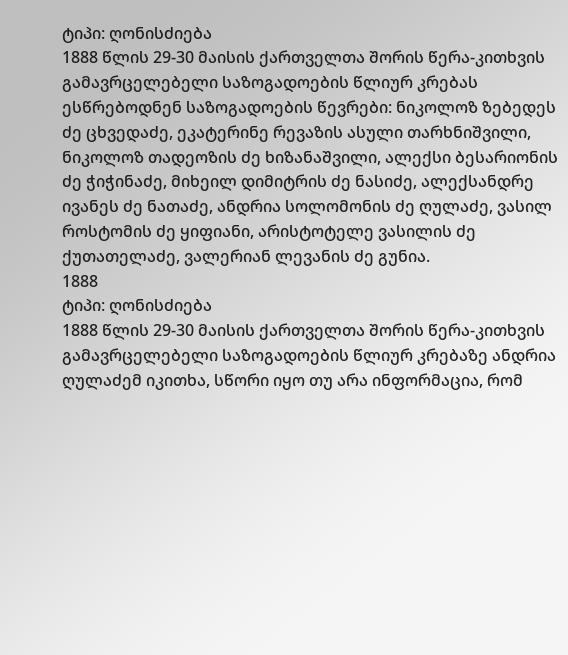ტიპი: ღონისძიება
1888 წლის 29-30 მაისის ქართველთა შორის წერა-კითხვის გამავრცელებელი საზოგადოების წლიურ კრებას ესწრებოდნენ საზოგადოების წევრები: ნიკოლოზ ზებედეს ძე ცხვედაძე, ეკატერინე რევაზის ასული თარხნიშვილი, ნიკოლოზ თადეოზის ძე ხიზანაშვილი, ალექსი ბესარიონის ძე ჭიჭინაძე, მიხეილ დიმიტრის ძე ნასიძე, ალექსანდრე ივანეს ძე ნათაძე, ანდრია სოლომონის ძე ღულაძე, ვასილ როსტომის ძე ყიფიანი, არისტოტელე ვასილის ძე ქუთათელაძე, ვალერიან ლევანის ძე გუნია.
1888
ტიპი: ღონისძიება
1888 წლის 29-30 მაისის ქართველთა შორის წერა-კითხვის გამავრცელებელი საზოგადოების წლიურ კრებაზე ანდრია ღულაძემ იკითხა, სწორი იყო თუ არა ინფორმაცია, რომ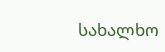სახალხო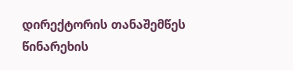დირექტორის თანაშემწეს წინარეხის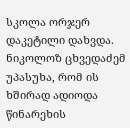სკოლა ორჯერ დაკეტილი დახვდა. ნიკოლოზ ცხვედაძემ უპასუხა, რომ ის ხშირად ადიოდა წინარეხის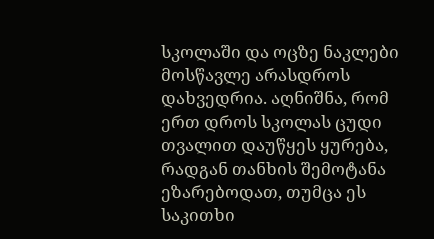სკოლაში და ოცზე ნაკლები მოსწავლე არასდროს დახვედრია. აღნიშნა, რომ ერთ დროს სკოლას ცუდი თვალით დაუწყეს ყურება, რადგან თანხის შემოტანა ეზარებოდათ, თუმცა ეს საკითხი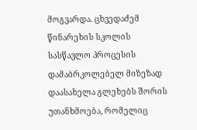მოგვარდა. ცხვედაძემ წინარეხის სკოლის სასწავლო პროცესის დამაბრკოლებელ მიზეზად დაასახელა გლეხებს შორის უთანხმოება, რომელიც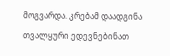მოგვარდა. კრებამ დაადგინა თვალყური ედევნებინათ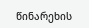წინარეხის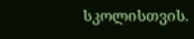სკოლისთვის.